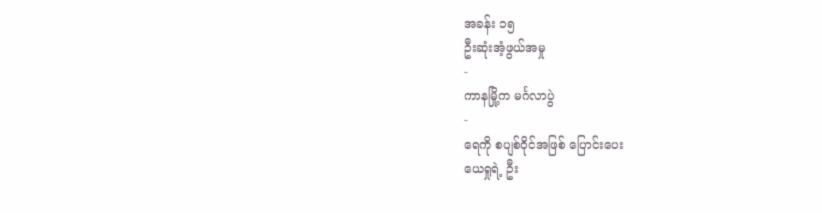အခန်း ၁၅
ဦးဆုံးအံ့ဖွယ်အမှု
-
ကာနမြို့က မင်္ဂလာပွဲ
-
ရေကို စပျစ်ဝိုင်အဖြစ် ပြောင်းပေး
ယေရှုရဲ့ ဦး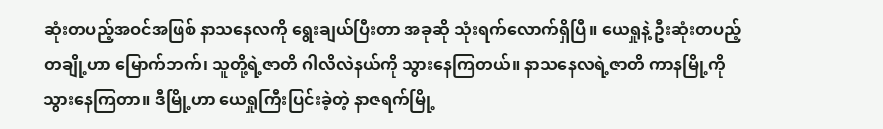ဆုံးတပည့်အဝင်အဖြစ် နာသနေလကို ရွေးချယ်ပြီးတာ အခုဆို သုံးရက်လောက်ရှိပြီ။ ယေရှုနဲ့ ဦးဆုံးတပည့်တချို့ဟာ မြောက်ဘက်၊ သူတို့ရဲ့ဇာတိ ဂါလိလဲနယ်ကို သွားနေကြတယ်။ နာသနေလရဲ့ဇာတိ ကာနမြို့ကို သွားနေကြတာ။ ဒီမြို့ဟာ ယေရှုကြီးပြင်းခဲ့တဲ့ နာဇရက်မြို့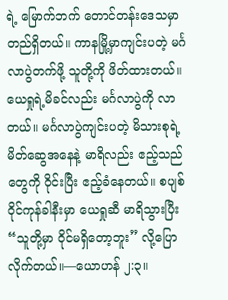ရဲ့ မြောက်ဘက် တောင်တန်းဒေသမှာ တည်ရှိတယ်။ ကာနမြို့မှာကျင်းပတဲ့ မင်္ဂလာပွဲတက်ဖို့ သူတို့ကို ဖိတ်ထားတယ်။
ယေရှုရဲ့မိခင်လည်း မင်္ဂလာပွဲကို လာတယ်။ မင်္ဂလာပွဲကျင်းပတဲ့ မိသားစုရဲ့ မိတ်ဆွေအနေနဲ့ မာရိလည်း ဧည့်သည်တွေကို ဝိုင်းပြီး ဧည့်ခံနေတယ်။ စပျစ်ဝိုင်ကုန်ခါနီးမှာ ယေရှုဆီ မာရိသွားပြီး “သူတို့မှာ ဝိုင်မရှိတော့ဘူး” လို့ပြောလိုက်တယ်။—ယောဟန် ၂:၃။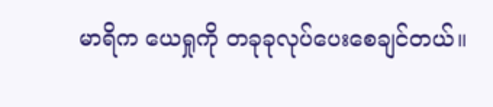မာရိက ယေရှုကို တခုခုလုပ်ပေးစေချင်တယ်။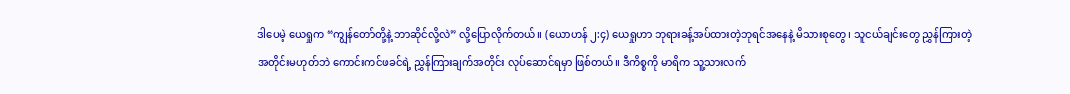ဒါပေမဲ့ ယေရှုက “ကျွန်တော်တို့နဲ့ ဘာဆိုင်လို့လဲ” လို့ပြောလိုက်တယ်။ (ယောဟန် ၂:၄) ယေရှုဟာ ဘုရားခန့်အပ်ထားတဲ့ဘုရင်အနေနဲ့ မိသားစုတွေ၊ သူငယ်ချင်းတွေ ညွှန်ကြားတဲ့အတိုင်းမဟုတ်ဘဲ ကောင်းကင်ဖခင်ရဲ့ ညွှန်ကြားချက်အတိုင်း လုပ်ဆောင်ရမှာ ဖြစ်တယ်။ ဒီကိစ္စကို မာရိက သူ့သားလက်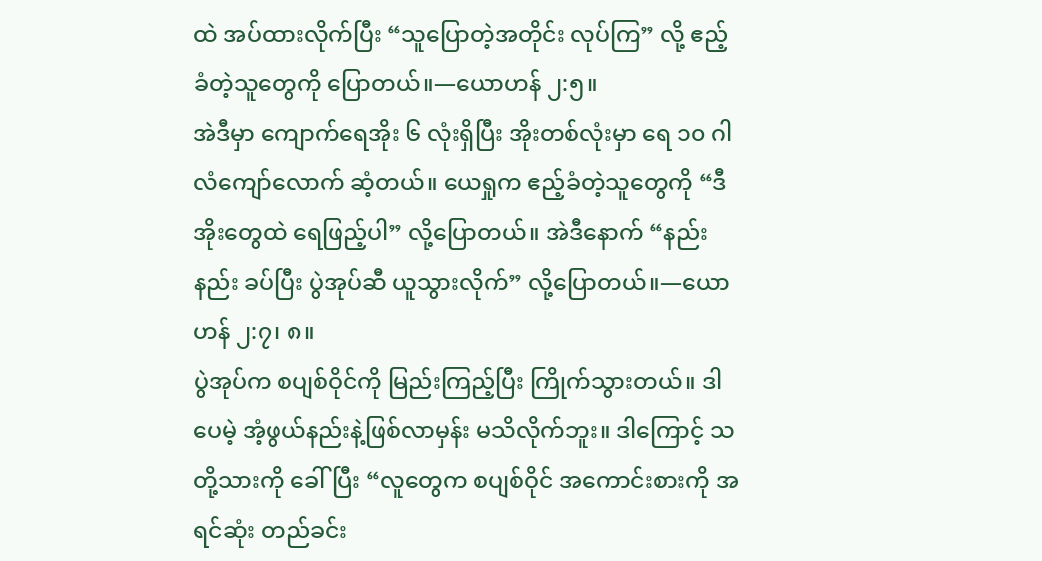ထဲ အပ်ထားလိုက်ပြီး “သူပြောတဲ့အတိုင်း လုပ်ကြ” လို့ ဧည့်ခံတဲ့သူတွေကို ပြောတယ်။—ယောဟန် ၂:၅။
အဲဒီမှာ ကျောက်ရေအိုး ၆ လုံးရှိပြီး အိုးတစ်လုံးမှာ ရေ ၁၀ ဂါလံကျော်လောက် ဆံ့တယ်။ ယေရှုက ဧည့်ခံတဲ့သူတွေကို “ဒီအိုးတွေထဲ ရေဖြည့်ပါ” လို့ပြောတယ်။ အဲဒီနောက် “နည်းနည်း ခပ်ပြီး ပွဲအုပ်ဆီ ယူသွားလိုက်” လို့ပြောတယ်။—ယောဟန် ၂:၇၊ ၈။
ပွဲအုပ်က စပျစ်ဝိုင်ကို မြည်းကြည့်ပြီး ကြိုက်သွားတယ်။ ဒါပေမဲ့ အံ့ဖွယ်နည်းနဲ့ဖြစ်လာမှန်း မသိလိုက်ဘူး။ ဒါကြောင့် သတို့သားကို ခေါ်ပြီး “လူတွေက စပျစ်ဝိုင် အကောင်းစားကို အရင်ဆုံး တည်ခင်း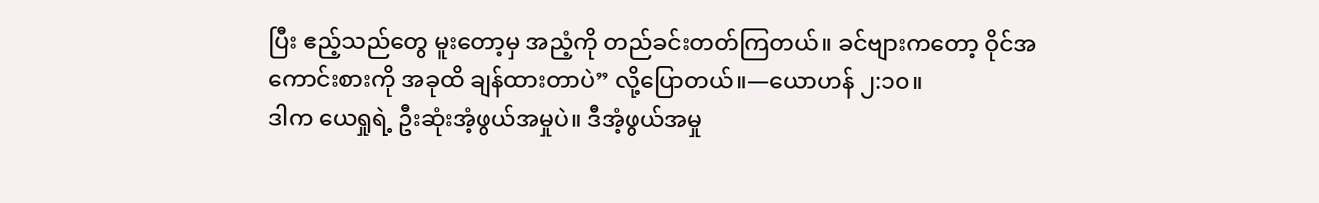ပြီး ဧည့်သည်တွေ မူးတော့မှ အညံ့ကို တည်ခင်းတတ်ကြတယ်။ ခင်ဗျားကတော့ ဝိုင်အကောင်းစားကို အခုထိ ချန်ထားတာပဲ” လို့ပြောတယ်။—ယောဟန် ၂:၁၀။
ဒါက ယေရှုရဲ့ ဦးဆုံးအံ့ဖွယ်အမှုပဲ။ ဒီအံ့ဖွယ်အမှု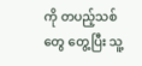ကို တပည့်သစ်တွေ တွေ့ပြီး သူ့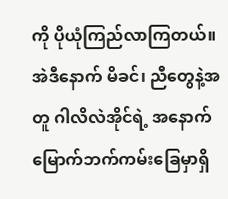ကို ပိုယုံကြည်လာကြတယ်။ အဲဒီနောက် မိခင်၊ ညီတွေနဲ့အတူ ဂါလိလဲအိုင်ရဲ့ အနောက်မြောက်ဘက်ကမ်းခြေမှာရှိ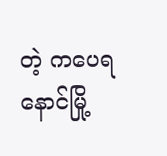တဲ့ ကပေရနောင်မြို့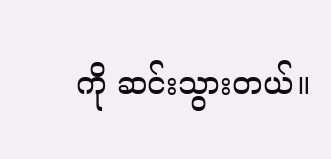ကို ဆင်းသွားတယ်။